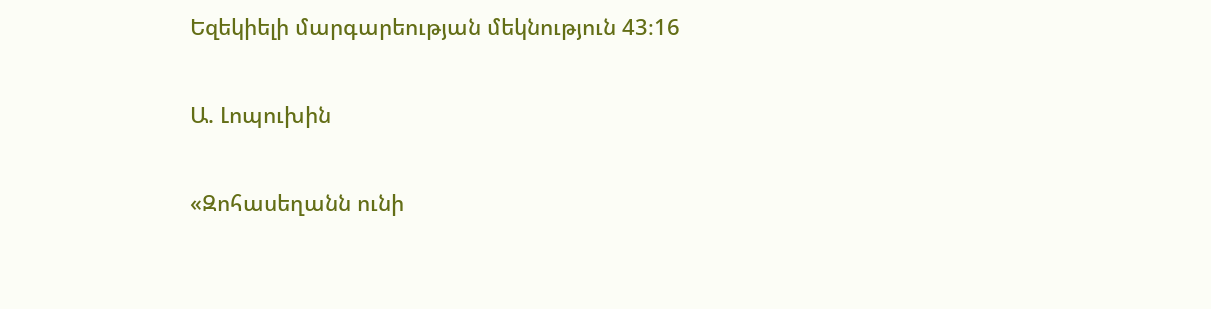Եզեկիելի մարգարեության մեկնություն 43։16

Ա. Լոպուխին

«Զոհասեղանն ունի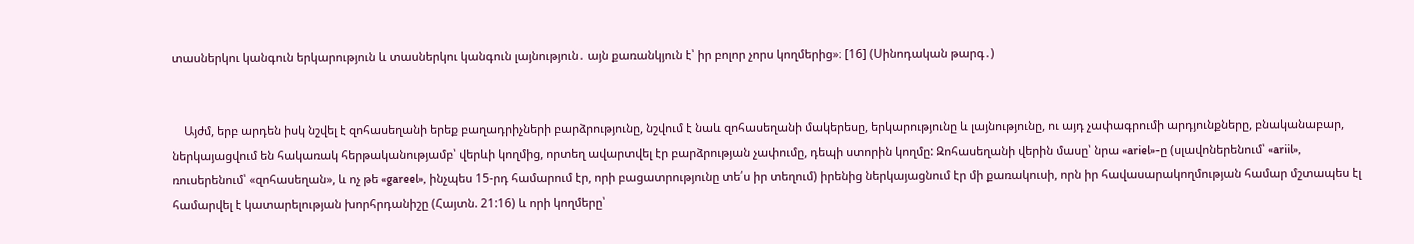տասներկու կանգուն երկարություն և տասներկու կանգուն լայնություն․ այն քառանկյուն է՝ իր բոլոր չորս կողմերից»։ [16] (Սինոդական թարգ․)


    Այժմ, երբ արդեն իսկ նշվել է զոհասեղանի երեք բաղադրիչների բարձրությունը, նշվում է նաև զոհասեղանի մակերեսը, երկարությունը և լայնությունը, ու այդ չափագրումի արդյունքները, բնականաբար, ներկայացվում են հակառակ հերթականությամբ՝ վերևի կողմից, որտեղ ավարտվել էր բարձրության չափումը, դեպի ստորին կողմը: Զոհասեղանի վերին մասը՝ նրա «ariel»-ը (սլավոներենում՝ «ariil», ռուսերենում՝ «զոհասեղան», և ոչ թե «gareel», ինչպես 15-րդ համարում էր, որի բացատրությունը տե՛ս իր տեղում) իրենից ներկայացնում էր մի քառակուսի, որն իր հավասարակողմության համար մշտապես էլ համարվել է կատարելության խորհրդանիշը (Հայտն. 21:16) և որի կողմերը՝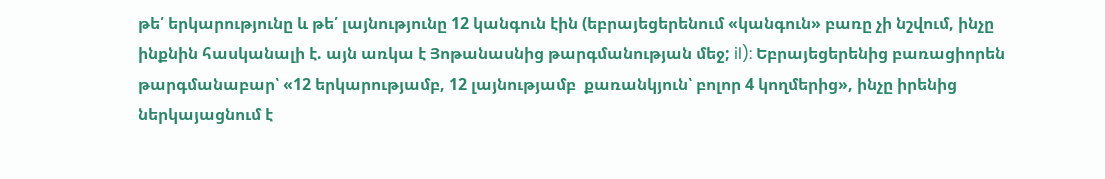թե՛ երկարությունը և թե՛ լայնությունը 12 կանգուն էին (եբրայեցերենում «կանգուն» բառը չի նշվում, ինչը ինքնին հասկանալի է. այն առկա է Յոթանասնից թարգմանության մեջ; il): Եբրայեցերենից բառացիորեն թարգմանաբար՝ «12 երկարությամբ, 12 լայնությամբ  քառանկյուն՝ բոլոր 4 կողմերից», ինչը իրենից ներկայացնում է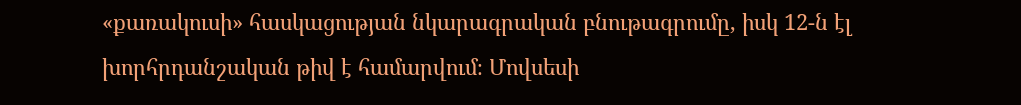«քառակուսի» հասկացության նկարագրական բնութագրումը, իսկ 12-ն էլ խորհրդանշական թիվ է համարվում։ Մովսեսի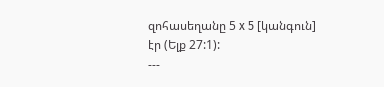զոհասեղանը 5 x 5 [կանգուն] էր (Ելք 27:1):
---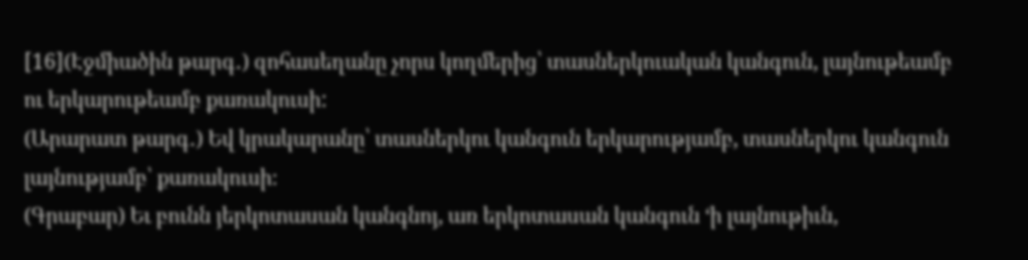[16](Էջմիածին թարգ․) զոհասեղանը չորս կողմերից՝ տասներկուական կանգուն, լայնութեամբ ու երկարութեամբ քառակուսի:
(Արարատ թարգ․) Եվ կրակարանը՝ տասներկու կանգուն երկարությամբ, տասներկու կանգուն լայնությամբ՝ քառակուսի։
(Գրաբար) Եւ բունն յերկոտասան կանգնոյ, առ երկոտասան կանգուն ‘ի լայնութիւն,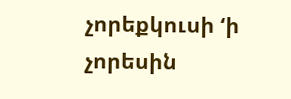չորեքկուսի ‘ի չորեսին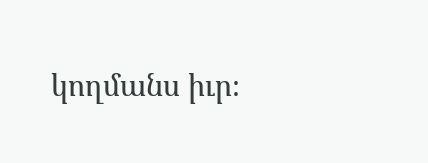կողմանս իւր։